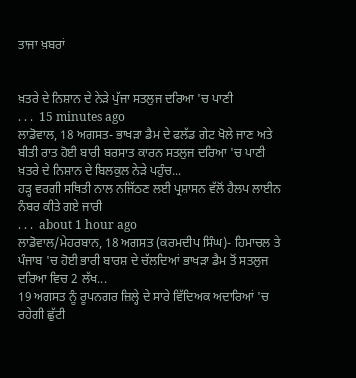ਤਾਜਾ ਖ਼ਬਰਾਂ


ਖ਼ਤਰੇ ਦੇ ਨਿਸ਼ਾਨ ਦੇ ਨੇੜੇ ਪੁੱਜਾ ਸਤਲੁਜ ਦਰਿਆ 'ਚ ਪਾਣੀ
. . .  15 minutes ago
ਲਾਡੋਵਾਲ, 18 ਅਗਸਤ- ਭਾਖੜਾ ਡੈਮ ਦੇ ਫਲੱਡ ਗੇਟ ਖੋਲੇ ਜਾਣ ਅਤੇ ਬੀਤੀ ਰਾਤ ਹੋਈ ਬਾਰੀ ਬਰਸਾਤ ਕਾਰਨ ਸਤਲੁਜ ਦਰਿਆ 'ਚ ਪਾਣੀ ਖ਼ਤਰੇ ਦੇ ਨਿਸ਼ਾਨ ਦੇ ਬਿਲਕੁਲ ਨੇੜੇ ਪਹੁੰਚ...
ਹੜ੍ਹ ਵਰਗੀ ਸਥਿਤੀ ਨਾਲ ਨਜਿੱਠਣ ਲਈ ਪ੍ਰਸ਼ਾਸਨ ਵੱਲੋਂ ਹੈਲਪ ਲਾਈਨ ਨੰਬਰ ਕੀਤੇ ਗਏ ਜਾਰੀ
. . .  about 1 hour ago
ਲਾਡੋਵਾਲ/ਮੇਹਰਬਾਨ, 18 ਅਗਸਤ (ਕਰਮਦੀਪ ਸਿੰਘ)- ਹਿਮਾਚਲ ਤੇ ਪੰਜਾਬ 'ਚ ਹੋਈ ਭਾਰੀ ਬਾਰਸ਼ ਦੇ ਚੱਲਦਿਆਂ ਭਾਖੜਾ ਡੈਮ ਤੋਂ ਸਤਲੁਜ ਦਰਿਆ ਵਿਚ 2 ਲੱਖ...
19 ਅਗਸਤ ਨੂੰ ਰੂਪਨਗਰ ਜ਼ਿਲ੍ਹੇ ਦੇ ਸਾਰੇ ਵਿੱਦਿਅਕ ਅਦਾਰਿਆਂ 'ਚ ਰਹੇਗੀ ਛੁੱਟੀ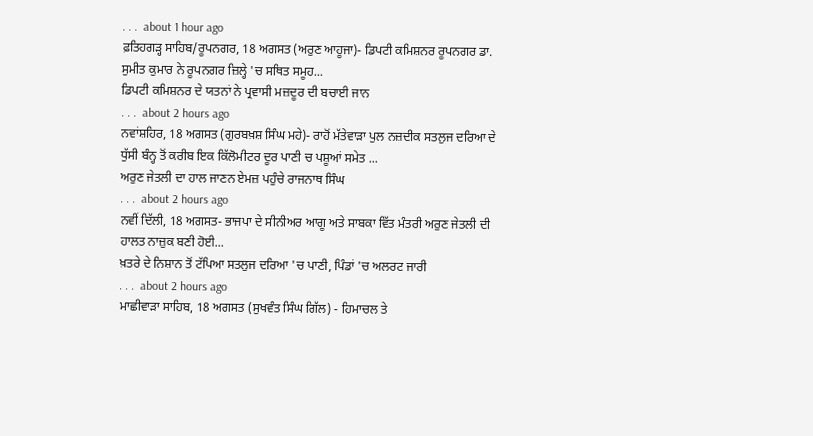. . .  about 1 hour ago
ਫ਼ਤਿਹਗੜ੍ਹ ਸਾਹਿਬ/ਰੂਪਨਗਰ, 18 ਅਗਸਤ (ਅਰੁਣ ਆਹੂਜਾ)- ਡਿਪਟੀ ਕਮਿਸ਼ਨਰ ਰੂਪਨਗਰ ਡਾ. ਸੁਮੀਤ ਕੁਮਾਰ ਨੇ ਰੂਪਨਗਰ ਜ਼ਿਲ੍ਹੇ 'ਚ ਸਥਿਤ ਸਮੂਹ...
ਡਿਪਟੀ ਕਮਿਸ਼ਨਰ ਦੇ ਯਤਨਾਂ ਨੇ ਪ੍ਰਵਾਸੀ ਮਜ਼ਦੂਰ ਦੀ ਬਚਾਈ ਜਾਨ
. . .  about 2 hours ago
ਨਵਾਂਸ਼ਹਿਰ, 18 ਅਗਸਤ (ਗੁਰਬਖ਼ਸ਼ ਸਿੰਘ ਮਹੇ)- ਰਾਹੋਂ ਮੱਤੇਵਾੜਾ ਪੁਲ ਨਜ਼ਦੀਕ ਸਤਲੁਜ ਦਰਿਆ ਦੇ ਧੁੱਸੀ ਬੰਨ੍ਹ ਤੋਂ ਕਰੀਬ ਇਕ ਕਿੱਲੋਮੀਟਰ ਦੂਰ ਪਾਣੀ ਚ ਪਸ਼ੂਆਂ ਸਮੇਤ ...
ਅਰੁਣ ਜੇਤਲੀ ਦਾ ਹਾਲ ਜਾਣਨ ਏਮਜ਼ ਪਹੁੰਚੇ ਰਾਜਨਾਥ ਸਿੰਘ
. . .  about 2 hours ago
ਨਵੀਂ ਦਿੱਲੀ, 18 ਅਗਸਤ- ਭਾਜਪਾ ਦੇ ਸੀਨੀਅਰ ਆਗੂ ਅਤੇ ਸਾਬਕਾ ਵਿੱਤ ਮੰਤਰੀ ਅਰੁਣ ਜੇਤਲੀ ਦੀ ਹਾਲਤ ਨਾਜ਼ੁਕ ਬਣੀ ਹੋਈ...
ਖ਼ਤਰੇ ਦੇ ਨਿਸ਼ਾਨ ਤੋਂ ਟੱਪਿਆ ਸਤਲੁਜ ਦਰਿਆ 'ਚ ਪਾਣੀ, ਪਿੰਡਾਂ 'ਚ ਅਲਰਟ ਜਾਰੀ
. . .  about 2 hours ago
ਮਾਛੀਵਾੜਾ ਸਾਹਿਬ, 18 ਅਗਸਤ (ਸੁਖਵੰਤ ਸਿੰਘ ਗਿੱਲ) - ਹਿਮਾਚਲ ਤੇ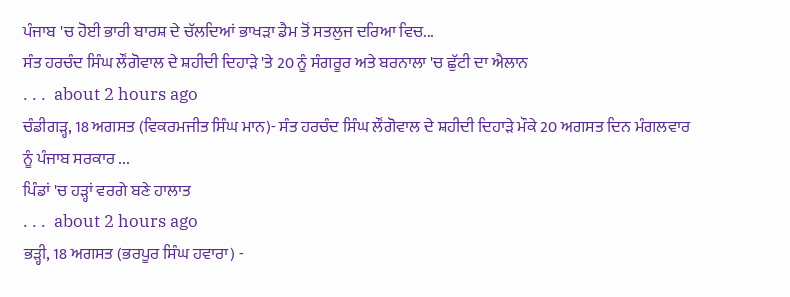ਪੰਜਾਬ 'ਚ ਹੋਈ ਭਾਰੀ ਬਾਰਸ਼ ਦੇ ਚੱਲਦਿਆਂ ਭਾਖੜਾ ਡੈਮ ਤੋਂ ਸਤਲੁਜ ਦਰਿਆ ਵਿਚ...
ਸੰਤ ਹਰਚੰਦ ਸਿੰਘ ਲੌਂਗੋਵਾਲ ਦੇ ਸ਼ਹੀਦੀ ਦਿਹਾੜੇ 'ਤੇ 20 ਨੂੰ ਸੰਗਰੂਰ ਅਤੇ ਬਰਨਾਲਾ 'ਚ ਛੁੱਟੀ ਦਾ ਐਲਾਨ
. . .  about 2 hours ago
ਚੰਡੀਗੜ੍ਹ, 18 ਅਗਸਤ (ਵਿਕਰਮਜੀਤ ਸਿੰਘ ਮਾਨ)- ਸੰਤ ਹਰਚੰਦ ਸਿੰਘ ਲੌਂਗੋਵਾਲ ਦੇ ਸ਼ਹੀਦੀ ਦਿਹਾੜੇ ਮੌਕੇ 20 ਅਗਸਤ ਦਿਨ ਮੰਗਲਵਾਰ ਨੂੰ ਪੰਜਾਬ ਸਰਕਾਰ ...
ਪਿੰਡਾਂ 'ਚ ਹੜ੍ਹਾਂ ਵਰਗੇ ਬਣੇ ਹਾਲਾਤ
. . .  about 2 hours ago
ਭੜ੍ਹੀ, 18 ਅਗਸਤ (ਭਰਪੂਰ ਸਿੰਘ ਹਵਾਰਾ) -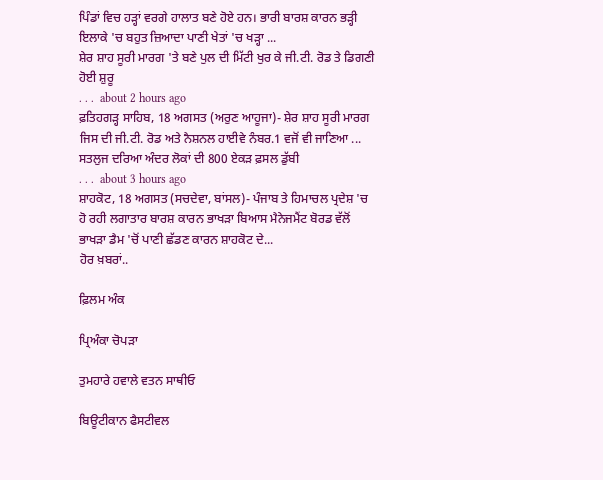ਪਿੰਡਾਂ ਵਿਚ ਹੜ੍ਹਾਂ ਵਰਗੇ ਹਾਲਾਤ ਬਣੇ ਹੋਏ ਹਨ। ਭਾਰੀ ਬਾਰਸ਼ ਕਾਰਨ ਭੜ੍ਹੀ ਇਲਾਕੇ 'ਚ ਬਹੁਤ ਜ਼ਿਆਦਾ ਪਾਣੀ ਖੇਤਾਂ 'ਚ ਖੜ੍ਹਾ ...
ਸ਼ੇਰ ਸ਼ਾਹ ਸੂਰੀ ਮਾਰਗ 'ਤੇ ਬਣੇ ਪੁਲ ਦੀ ਮਿੱਟੀ ਖੁਰ ਕੇ ਜੀ.ਟੀ. ਰੋਡ ਤੇ ਡਿਗਣੀ ਹੋਈ ਸ਼ੁਰੂ
. . .  about 2 hours ago
ਫ਼ਤਿਹਗੜ੍ਹ ਸਾਹਿਬ, 18 ਅਗਸਤ (ਅਰੁਣ ਆਹੂਜਾ)- ਸ਼ੇਰ ਸ਼ਾਹ ਸੂਰੀ ਮਾਰਗ ਜਿਸ ਦੀ ਜੀ.ਟੀ. ਰੋਡ ਅਤੇ ਨੈਸ਼ਨਲ ਹਾਈਵੇ ਨੰਬਰ.1 ਵਜੋਂ ਵੀ ਜਾਣਿਆ ...
ਸਤਲੁਜ ਦਰਿਆ ਅੰਦਰ ਲੋਕਾਂ ਦੀ 800 ਏਕੜ ਫ਼ਸਲ ਡੁੱਬੀ
. . .  about 3 hours ago
ਸ਼ਾਹਕੋਟ, 18 ਅਗਸਤ (ਸਚਦੇਵਾ, ਬਾਂਸਲ)- ਪੰਜਾਬ ਤੇ ਹਿਮਾਚਲ ਪ੍ਰਦੇਸ਼ 'ਚ ਹੋ ਰਹੀ ਲਗਾਤਾਰ ਬਾਰਸ਼ ਕਾਰਨ ਭਾਖੜਾ ਬਿਆਸ ਮੈਨੇਜਮੈਂਟ ਬੋਰਡ ਵੱਲੋਂ ਭਾਖੜਾ ਡੈਮ 'ਚੋਂ ਪਾਣੀ ਛੱਡਣ ਕਾਰਨ ਸ਼ਾਹਕੋਟ ਦੇ...
ਹੋਰ ਖ਼ਬਰਾਂ..

ਫ਼ਿਲਮ ਅੰਕ

ਪ੍ਰਿਅੰਕਾ ਚੋਪੜਾ

ਤੁਮਹਾਰੇ ਹਵਾਲੇ ਵਤਨ ਸਾਥੀਓ

ਬਿਊਟੀਕਾਨ ਫੈਸਟੀਵਲ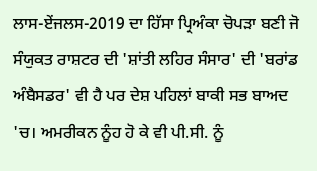ਲਾਸ-ਏਂਜਲਸ-2019 ਦਾ ਹਿੱਸਾ ਪ੍ਰਿਅੰਕਾ ਚੋਪੜਾ ਬਣੀ ਜੋ ਸੰਯੁਕਤ ਰਾਸ਼ਟਰ ਦੀ 'ਸ਼ਾਂਤੀ ਲਹਿਰ ਸੰਸਾਰ' ਦੀ 'ਬਰਾਂਡ ਅੰਬੈਸਡਰ' ਵੀ ਹੈ ਪਰ ਦੇਸ਼ ਪਹਿਲਾਂ ਬਾਕੀ ਸਭ ਬਾਅਦ 'ਚ। ਅਮਰੀਕਨ ਨੂੰਹ ਹੋ ਕੇ ਵੀ ਪੀ.ਸੀ. ਨੂੰ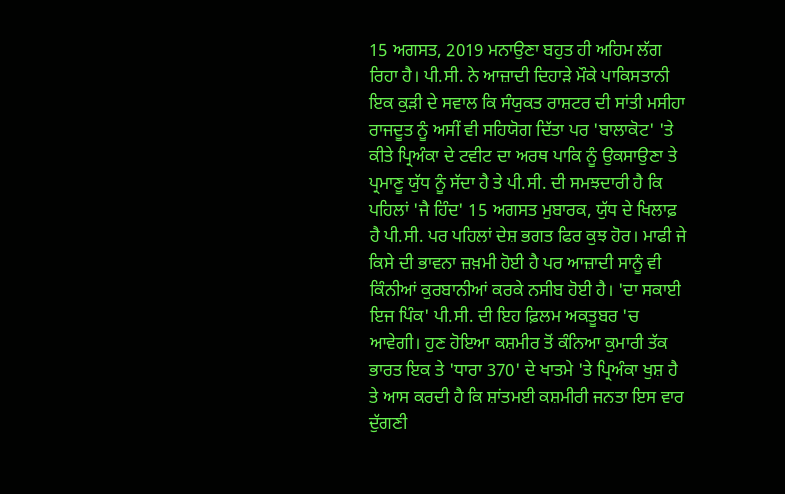15 ਅਗਸਤ, 2019 ਮਨਾਉਣਾ ਬਹੁਤ ਹੀ ਅਹਿਮ ਲੱਗ ਰਿਹਾ ਹੈ। ਪੀ.ਸੀ. ਨੇ ਆਜ਼ਾਦੀ ਦਿਹਾੜੇ ਮੌਕੇ ਪਾਕਿਸਤਾਨੀ ਇਕ ਕੁੜੀ ਦੇ ਸਵਾਲ ਕਿ ਸੰਯੁਕਤ ਰਾਸ਼ਟਰ ਦੀ ਸਾਂਤੀ ਮਸੀਹਾ ਰਾਜਦੂਤ ਨੂੰ ਅਸੀਂ ਵੀ ਸਹਿਯੋਗ ਦਿੱਤਾ ਪਰ 'ਬਾਲਾਕੋਟ' 'ਤੇ ਕੀਤੇ ਪ੍ਰਿਅੰਕਾ ਦੇ ਟਵੀਟ ਦਾ ਅਰਥ ਪਾਕਿ ਨੂੰ ਉਕਸਾਉਣਾ ਤੇ ਪ੍ਰਮਾਣੂ ਯੁੱਧ ਨੂੰ ਸੱਦਾ ਹੈ ਤੇ ਪੀ.ਸੀ. ਦੀ ਸਮਝਦਾਰੀ ਹੈ ਕਿ ਪਹਿਲਾਂ 'ਜੈ ਹਿੰਦ' 15 ਅਗਸਤ ਮੁਬਾਰਕ, ਯੁੱਧ ਦੇ ਖਿਲਾਫ਼ ਹੈ ਪੀ.ਸੀ. ਪਰ ਪਹਿਲਾਂ ਦੇਸ਼ ਭਗਤ ਫਿਰ ਕੁਝ ਹੋਰ। ਮਾਫੀ ਜੇ ਕਿਸੇ ਦੀ ਭਾਵਨਾ ਜ਼ਖ਼ਮੀ ਹੋਈ ਹੈ ਪਰ ਆਜ਼ਾਦੀ ਸਾਨੂੰ ਵੀ ਕਿੰਨੀਆਂ ਕੁਰਬਾਨੀਆਂ ਕਰਕੇ ਨਸੀਬ ਹੋਈ ਹੈ। 'ਦਾ ਸਕਾਈ ਇਜ ਪਿੰਕ' ਪੀ.ਸੀ. ਦੀ ਇਹ ਫ਼ਿਲਮ ਅਕਤੂਬਰ 'ਚ ਆਵੇਗੀ। ਹੁਣ ਹੋਇਆ ਕਸ਼ਮੀਰ ਤੋਂ ਕੰਨਿਆ ਕੁਮਾਰੀ ਤੱਕ ਭਾਰਤ ਇਕ ਤੇ 'ਧਾਰਾ 370' ਦੇ ਖਾਤਮੇ 'ਤੇ ਪ੍ਰਿਅੰਕਾ ਖੁਸ਼ ਹੈ ਤੇ ਆਸ ਕਰਦੀ ਹੈ ਕਿ ਸ਼ਾਂਤਮਈ ਕਸ਼ਮੀਰੀ ਜਨਤਾ ਇਸ ਵਾਰ ਦੁੱਗਣੀ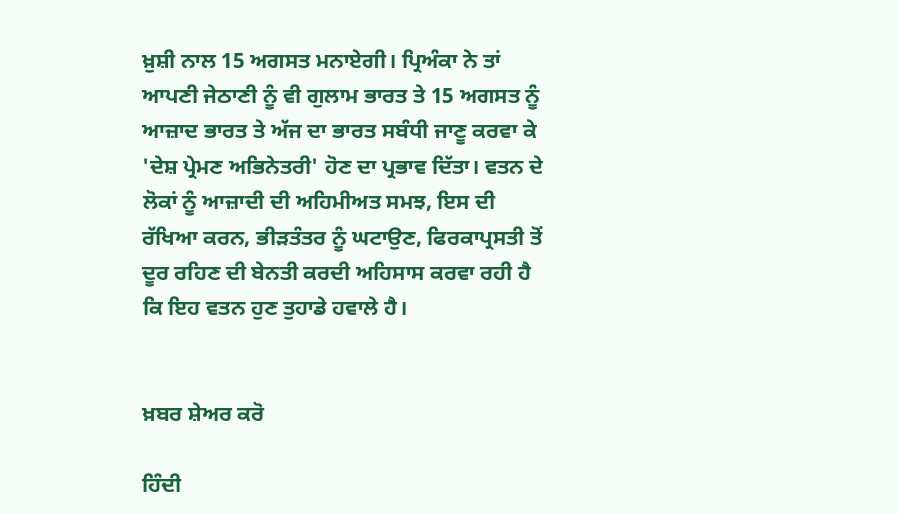ਖ਼ੁਸ਼ੀ ਨਾਲ 15 ਅਗਸਤ ਮਨਾਏਗੀ। ਪ੍ਰਿਅੰਕਾ ਨੇ ਤਾਂ ਆਪਣੀ ਜੇਠਾਣੀ ਨੂੰ ਵੀ ਗੁਲਾਮ ਭਾਰਤ ਤੇ 15 ਅਗਸਤ ਨੂੰ ਆਜ਼ਾਦ ਭਾਰਤ ਤੇ ਅੱਜ ਦਾ ਭਾਰਤ ਸਬੰਧੀ ਜਾਣੂ ਕਰਵਾ ਕੇ 'ਦੇਸ਼ ਪ੍ਰੇਮਣ ਅਭਿਨੇਤਰੀ' ਹੋਣ ਦਾ ਪ੍ਰਭਾਵ ਦਿੱਤਾ। ਵਤਨ ਦੇ ਲੋਕਾਂ ਨੂੰ ਆਜ਼ਾਦੀ ਦੀ ਅਹਿਮੀਅਤ ਸਮਝ, ਇਸ ਦੀ ਰੱਖਿਆ ਕਰਨ, ਭੀੜਤੰਤਰ ਨੂੰ ਘਟਾਉਣ, ਫਿਰਕਾਪ੍ਰਸਤੀ ਤੋਂ ਦੂਰ ਰਹਿਣ ਦੀ ਬੇਨਤੀ ਕਰਦੀ ਅਹਿਸਾਸ ਕਰਵਾ ਰਹੀ ਹੈ ਕਿ ਇਹ ਵਤਨ ਹੁਣ ਤੁਹਾਡੇ ਹਵਾਲੇ ਹੈ।


ਖ਼ਬਰ ਸ਼ੇਅਰ ਕਰੋ

ਹਿੰਦੀ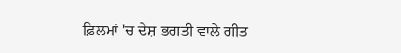ਫ਼ਿਲਮਾਂ 'ਚ ਦੇਸ਼ ਭਗਤੀ ਵਾਲੇ ਗੀਤ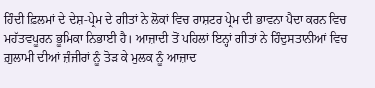ਹਿੰਦੀ ਫ਼ਿਲਮਾਂ ਦੇ ਦੇਸ਼-ਪ੍ਰੇਮ ਦੇ ਗੀਤਾਂ ਨੇ ਲੋਕਾਂ ਵਿਚ ਰਾਸ਼ਟਰ ਪ੍ਰੇਮ ਦੀ ਭਾਵਨਾ ਪੈਦਾ ਕਰਨ ਵਿਚ ਮਹੱਤਵਪੂਰਨ ਭੂਮਿਕਾ ਨਿਭਾਈ ਹੈ। ਆਜ਼ਾਦੀ ਤੋਂ ਪਹਿਲਾਂ ਇਨ੍ਹਾਂ ਗੀਤਾਂ ਨੇ ਹਿੰਦੁਸਤਾਨੀਆਂ ਵਿਚ ਗ਼ੁਲਾਮੀ ਦੀਆਂ ਜ਼ੰਜੀਰਾਂ ਨੂੰ ਤੋੜ ਕੇ ਮੁਲਕ ਨੂੰ ਆਜ਼ਾਦ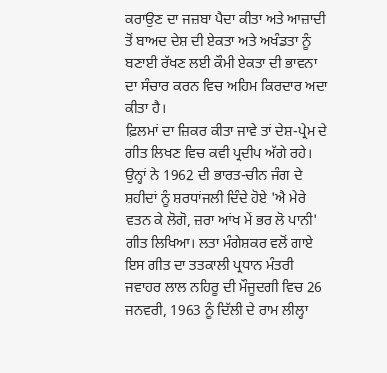ਕਰਾਉਣ ਦਾ ਜਜ਼ਬਾ ਪੈਦਾ ਕੀਤਾ ਅਤੇ ਆਜ਼ਾਦੀ ਤੋਂ ਬਾਅਦ ਦੇਸ਼ ਦੀ ਏਕਤਾ ਅਤੇ ਅਖੰਡਤਾ ਨੂੰ ਬਣਾਈ ਰੱਖਣ ਲਈ ਕੌਮੀ ਏਕਤਾ ਦੀ ਭਾਵਨਾ ਦਾ ਸੰਚਾਰ ਕਰਨ ਵਿਚ ਅਹਿਮ ਕਿਰਦਾਰ ਅਦਾ ਕੀਤਾ ਹੈ।
ਫ਼ਿਲਮਾਂ ਦਾ ਜ਼ਿਕਰ ਕੀਤਾ ਜਾਵੇ ਤਾਂ ਦੇਸ਼-ਪ੍ਰੇਮ ਦੇ ਗੀਤ ਲਿਖਣ ਵਿਚ ਕਵੀ ਪ੍ਰਦੀਪ ਅੱਗੇ ਰਹੇ। ਉਨ੍ਹਾਂ ਨੇ 1962 ਦੀ ਭਾਰਤ-ਚੀਨ ਜੰਗ ਦੇ ਸ਼ਹੀਦਾਂ ਨੂੰ ਸ਼ਰਧਾਂਜਲੀ ਦਿੰਦੇ ਹੋਏ 'ਐ ਮੇਰੇ ਵਤਨ ਕੇ ਲੋਗੋ, ਜ਼ਰਾ ਆਂਖ ਮੇਂ ਭਰ ਲੋ ਪਾਨੀ' ਗੀਤ ਲਿਖਿਆ। ਲਤਾ ਮੰਗੇਸ਼ਕਰ ਵਲੋਂ ਗਾਏ ਇਸ ਗੀਤ ਦਾ ਤਤਕਾਲੀ ਪ੍ਰਧਾਨ ਮੰਤਰੀ ਜਵਾਹਰ ਲਾਲ ਨਹਿਰੂ ਦੀ ਮੌਜੂਦਗੀ ਵਿਚ 26 ਜਨਵਰੀ, 1963 ਨੂੰ ਦਿੱਲੀ ਦੇ ਰਾਮ ਲੀਲ੍ਹਾ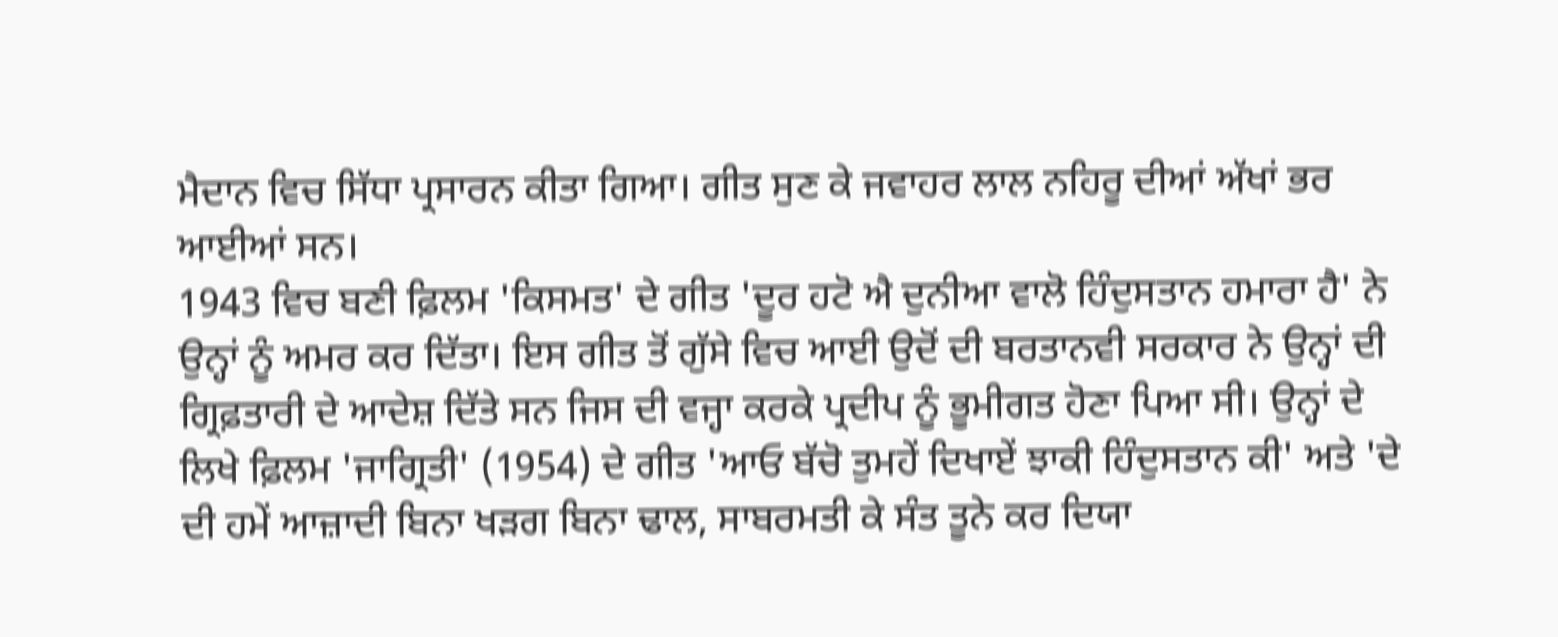ਮੈਦਾਨ ਵਿਚ ਸਿੱਧਾ ਪ੍ਰਸਾਰਨ ਕੀਤਾ ਗਿਆ। ਗੀਤ ਸੁਣ ਕੇ ਜਵਾਹਰ ਲਾਲ ਨਹਿਰੂ ਦੀਆਂ ਅੱਖਾਂ ਭਰ ਆਈਆਂ ਸਨ।
1943 ਵਿਚ ਬਣੀ ਫ਼ਿਲਮ 'ਕਿਸਮਤ' ਦੇ ਗੀਤ 'ਦੂਰ ਹਟੋ ਐ ਦੁਨੀਆ ਵਾਲੋ ਹਿੰਦੁਸਤਾਨ ਹਮਾਰਾ ਹੈ' ਨੇ ਉਨ੍ਹਾਂ ਨੂੰ ਅਮਰ ਕਰ ਦਿੱਤਾ। ਇਸ ਗੀਤ ਤੋਂ ਗੁੱਸੇ ਵਿਚ ਆਈ ਉਦੋਂ ਦੀ ਬਰਤਾਨਵੀ ਸਰਕਾਰ ਨੇ ਉਨ੍ਹਾਂ ਦੀ ਗ੍ਰਿਫ਼ਤਾਰੀ ਦੇ ਆਦੇਸ਼ ਦਿੱਤੇ ਸਨ ਜਿਸ ਦੀ ਵਜ੍ਹਾ ਕਰਕੇ ਪ੍ਰਦੀਪ ਨੂੰ ਭੂਮੀਗਤ ਹੋਣਾ ਪਿਆ ਸੀ। ਉਨ੍ਹਾਂ ਦੇ ਲਿਖੇ ਫ਼ਿਲਮ 'ਜਾਗ੍ਰਿਤੀ' (1954) ਦੇ ਗੀਤ 'ਆਓ ਬੱਚੋ ਤੁਮਹੇਂ ਦਿਖਾਏਂ ਝਾਕੀ ਹਿੰਦੁਸਤਾਨ ਕੀ' ਅਤੇ 'ਦੇ ਦੀ ਹਮੇਂ ਆਜ਼ਾਦੀ ਬਿਨਾ ਖੜਗ ਬਿਨਾ ਢਾਲ, ਸਾਬਰਮਤੀ ਕੇ ਸੰਤ ਤੂਨੇ ਕਰ ਦਿਯਾ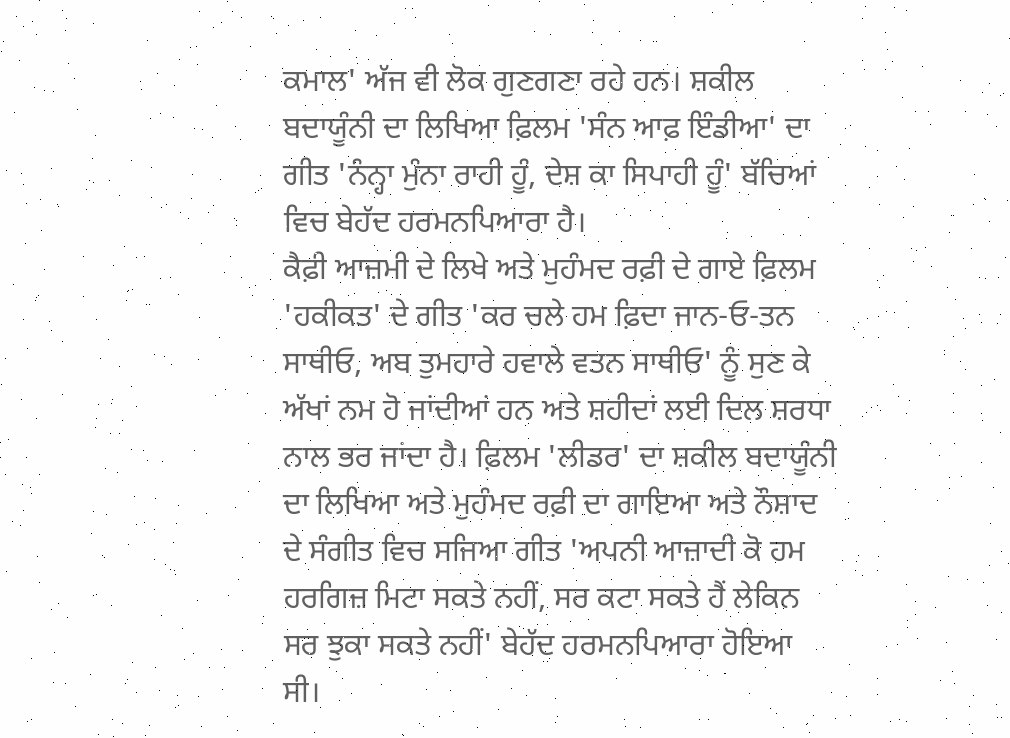ਕਮਾਲ' ਅੱਜ ਵੀ ਲੋਕ ਗੁਣਗਣਾ ਰਹੇ ਹਨ। ਸ਼ਕੀਲ ਬਦਾਯੂੰਨੀ ਦਾ ਲਿਖਿਆ ਫ਼ਿਲਮ 'ਸੰਨ ਆਫ਼ ਇੰਡੀਆ' ਦਾ ਗੀਤ 'ਨੰਨ੍ਹਾ ਮੁੰਨਾ ਰਾਹੀ ਹੂੰ, ਦੇਸ਼ ਕਾ ਸਿਪਾਹੀ ਹੂੰ' ਬੱਚਿਆਂ ਵਿਚ ਬੇਹੱਦ ਹਰਮਨਪਿਆਰਾ ਹੈ।
ਕੈਫ਼ੀ ਆਜ਼ਮੀ ਦੇ ਲਿਖੇ ਅਤੇ ਮੁਹੰਮਦ ਰਫ਼ੀ ਦੇ ਗਾਏ ਫ਼ਿਲਮ 'ਹਕੀਕਤ' ਦੇ ਗੀਤ 'ਕਰ ਚਲੇ ਹਮ ਫ਼ਿਦਾ ਜਾਨ-ਓ-ਤਨ ਸਾਥੀਓ, ਅਬ ਤੁਮਹਾਰੇ ਹਵਾਲੇ ਵਤਨ ਸਾਥੀਓ' ਨੂੰ ਸੁਣ ਕੇ ਅੱਖਾਂ ਨਮ ਹੋ ਜਾਂਦੀਆਂ ਹਨ ਅਤੇ ਸ਼ਹੀਦਾਂ ਲਈ ਦਿਲ ਸ਼ਰਧਾ ਨਾਲ ਭਰ ਜਾਂਦਾ ਹੈ। ਫ਼ਿਲਮ 'ਲੀਡਰ' ਦਾ ਸ਼ਕੀਲ ਬਦਾਯੂੰਨੀ ਦਾ ਲਿਖਿਆ ਅਤੇ ਮੁਹੰਮਦ ਰਫ਼ੀ ਦਾ ਗਾਇਆ ਅਤੇ ਨੌਸ਼ਾਦ ਦੇ ਸੰਗੀਤ ਵਿਚ ਸਜਿਆ ਗੀਤ 'ਅਪਨੀ ਆਜ਼ਾਦੀ ਕੋ ਹਮ ਹਰਗਿਜ਼ ਮਿਟਾ ਸਕਤੇ ਨਹੀਂ, ਸਰ ਕਟਾ ਸਕਤੇ ਹੈਂ ਲੇਕਿਨ ਸਰ ਝੁਕਾ ਸਕਤੇ ਨਹੀਂ' ਬੇਹੱਦ ਹਰਮਨਪਿਆਰਾ ਹੋਇਆ ਸੀ।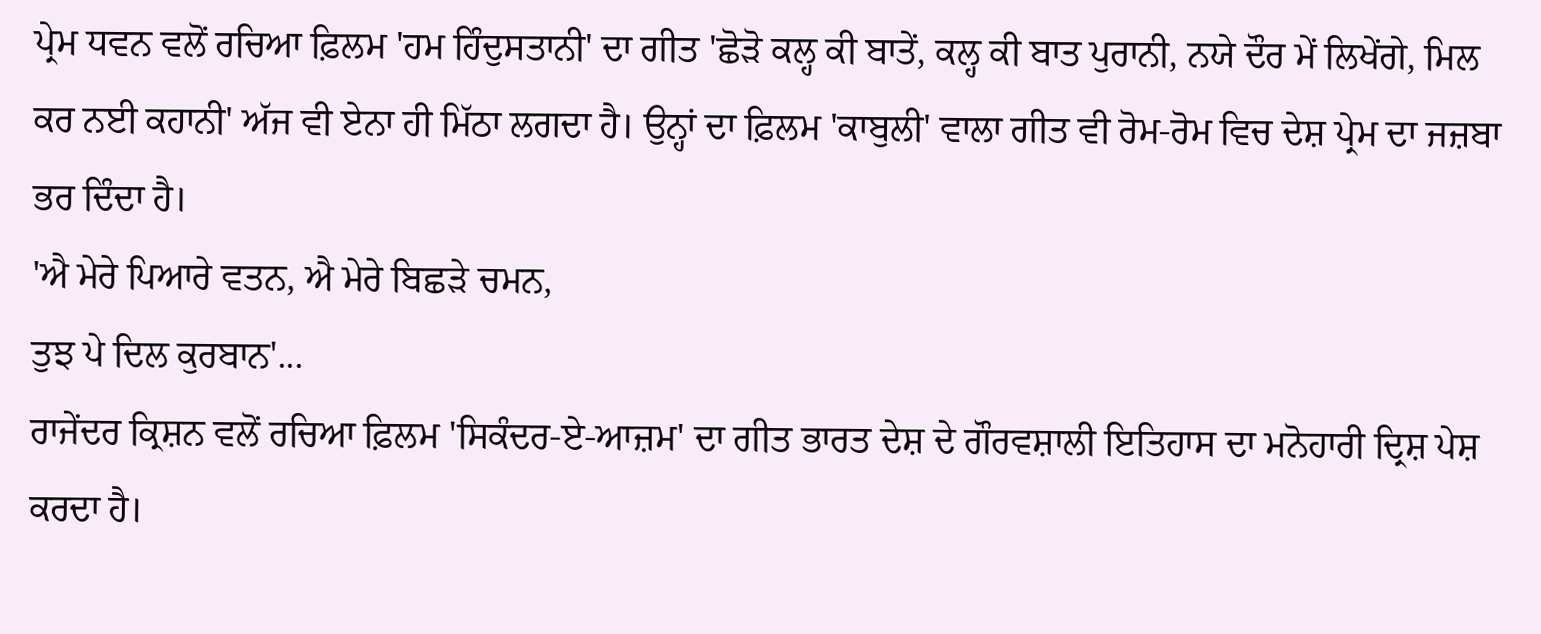ਪ੍ਰੇਮ ਧਵਨ ਵਲੋਂ ਰਚਿਆ ਫ਼ਿਲਮ 'ਹਮ ਹਿੰਦੁਸਤਾਨੀ' ਦਾ ਗੀਤ 'ਛੋੜੋ ਕਲ੍ਹ ਕੀ ਬਾਤੇਂ, ਕਲ੍ਹ ਕੀ ਬਾਤ ਪੁਰਾਨੀ, ਨਯੇ ਦੌਰ ਮੇਂ ਲਿਖੇਂਗੇ, ਮਿਲ ਕਰ ਨਈ ਕਹਾਨੀ' ਅੱਜ ਵੀ ਏਨਾ ਹੀ ਮਿੱਠਾ ਲਗਦਾ ਹੈ। ਉਨ੍ਹਾਂ ਦਾ ਫ਼ਿਲਮ 'ਕਾਬੁਲੀ' ਵਾਲਾ ਗੀਤ ਵੀ ਰੋਮ-ਰੋਮ ਵਿਚ ਦੇਸ਼ ਪ੍ਰੇਮ ਦਾ ਜਜ਼ਬਾ ਭਰ ਦਿੰਦਾ ਹੈ।
'ਐ ਮੇਰੇ ਪਿਆਰੇ ਵਤਨ, ਐ ਮੇਰੇ ਬਿਛੜੇ ਚਮਨ,
ਤੁਝ ਪੇ ਦਿਲ ਕੁਰਬਾਨ'...
ਰਾਜੇਂਦਰ ਕ੍ਰਿਸ਼ਨ ਵਲੋਂ ਰਚਿਆ ਫ਼ਿਲਮ 'ਸਿਕੰਦਰ-ਏ-ਆਜ਼ਮ' ਦਾ ਗੀਤ ਭਾਰਤ ਦੇਸ਼ ਦੇ ਗੌਰਵਸ਼ਾਲੀ ਇਤਿਹਾਸ ਦਾ ਮਨੋਹਾਰੀ ਦ੍ਰਿਸ਼ ਪੇਸ਼ ਕਰਦਾ ਹੈ।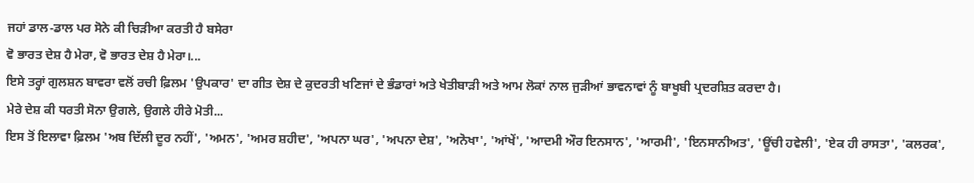ਜਹਾਂ ਡਾਲ-ਡਾਲ ਪਰ ਸੋਨੇ ਕੀ ਚਿੜੀਆ ਕਰਤੀ ਹੈ ਬਸੇਰਾ
ਵੋ ਭਾਰਤ ਦੇਸ਼ ਹੈ ਮੇਰਾ, ਵੋ ਭਾਰਤ ਦੇਸ਼ ਹੈ ਮੇਰਾ।...
ਇਸੇ ਤਰ੍ਹਾਂ ਗੁਲਸ਼ਨ ਬਾਵਰਾ ਵਲੋਂ ਰਚੀ ਫ਼ਿਲਮ 'ਉਪਕਾਰ' ਦਾ ਗੀਤ ਦੇਸ਼ ਦੇ ਕੁਦਰਤੀ ਖਣਿਜਾਂ ਦੇ ਭੰਡਾਰਾਂ ਅਤੇ ਖੇਤੀਬਾੜੀ ਅਤੇ ਆਮ ਲੋਕਾਂ ਨਾਲ ਜੁੜੀਆਂ ਭਾਵਨਾਵਾਂ ਨੂੰ ਬਾਖੂਬੀ ਪ੍ਰਦਰਸ਼ਿਤ ਕਰਦਾ ਹੈ।
ਮੇਰੇ ਦੇਸ਼ ਕੀ ਧਰਤੀ ਸੋਨਾ ਉਗਲੇ, ਉਗਲੇ ਹੀਰੇ ਮੋਤੀ...
ਇਸ ਤੋਂ ਇਲਾਵਾ ਫ਼ਿਲਮ 'ਅਬ ਦਿੱਲੀ ਦੂਰ ਨਹੀਂ', 'ਅਮਨ', 'ਅਮਰ ਸ਼ਹੀਦ', 'ਅਪਨਾ ਘਰ', 'ਅਪਨਾ ਦੇਸ਼', 'ਅਨੋਖਾ', 'ਆਂਖੇਂ', 'ਆਦਮੀ ਔਰ ਇਨਸਾਨ', 'ਆਰਮੀ', 'ਇਨਸਾਨੀਅਤ', 'ਊਂਚੀ ਹਵੇਲੀ', 'ਏਕ ਹੀ ਰਾਸਤਾ', 'ਕਲਰਕ',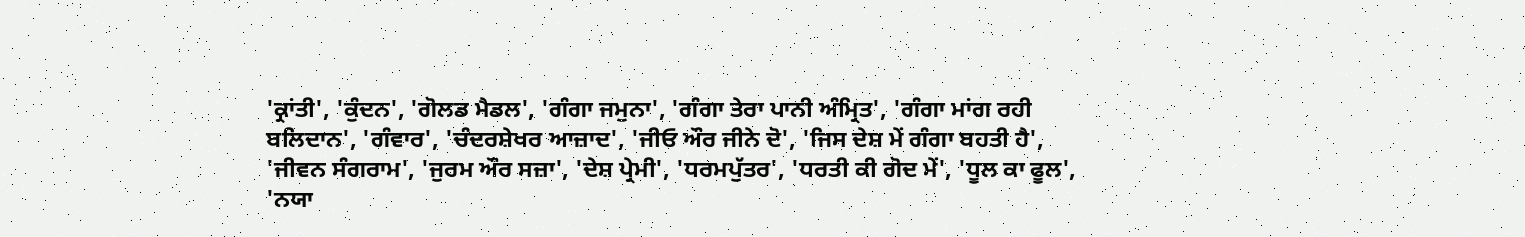'ਕ੍ਰਾਂਤੀ', 'ਕੁੰਦਨ', 'ਗੋਲਡ ਮੈਡਲ', 'ਗੰਗਾ ਜਮੁਨਾ', 'ਗੰਗਾ ਤੇਰਾ ਪਾਨੀ ਅੰਮ੍ਰਿਤ', 'ਗੰਗਾ ਮਾਂਗ ਰਹੀ ਬਲਿਦਾਨ', 'ਗੰਵਾਰ', 'ਚੰਦਰਸ਼ੇਖਰ ਆਜ਼ਾਦ', 'ਜੀਓ ਔਰ ਜੀਨੇ ਦੋ', 'ਜਿਸ ਦੇਸ਼ ਮੇਂ ਗੰਗਾ ਬਹਤੀ ਹੈ', 'ਜੀਵਨ ਸੰਗਰਾਮ', 'ਜੁਰਮ ਔਰ ਸਜ਼ਾ', 'ਦੇਸ਼ ਪ੍ਰੇਮੀ', 'ਧਰਮਪੁੱਤਰ', 'ਧਰਤੀ ਕੀ ਗੋਦ ਮੇਂ', 'ਧੂਲ ਕਾ ਫੂਲ', 'ਨਯਾ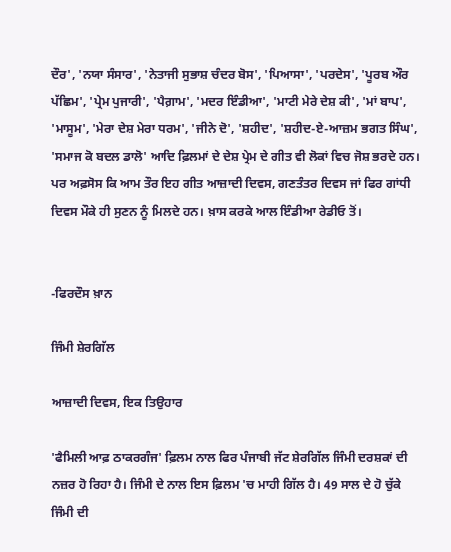ਦੌਰ', 'ਨਯਾ ਸੰਸਾਰ', 'ਨੇਤਾਜੀ ਸੁਭਾਸ਼ ਚੰਦਰ ਬੋਸ', 'ਪਿਆਸਾ', 'ਪਰਦੇਸ', 'ਪੂਰਬ ਔਰ ਪੱਛਿਮ', 'ਪ੍ਰੇਮ ਪੁਜਾਰੀ', 'ਪੈਗ਼ਾਮ', 'ਮਦਰ ਇੰਡੀਆ', 'ਮਾਟੀ ਮੇਰੇ ਦੇਸ਼ ਕੀ', 'ਮਾਂ ਬਾਪ', 'ਮਾਸੂਮ', 'ਮੇਰਾ ਦੇਸ਼ ਮੇਰਾ ਧਰਮ', 'ਜੀਨੇ ਦੋ', 'ਸ਼ਹੀਦ', 'ਸ਼ਹੀਦ-ਏ-ਆਜ਼ਮ ਭਗਤ ਸਿੰਘ', 'ਸਮਾਜ ਕੋ ਬਦਲ ਡਾਲੋ' ਆਦਿ ਫ਼ਿਲਮਾਂ ਦੇ ਦੇਸ਼ ਪ੍ਰੇਮ ਦੇ ਗੀਤ ਵੀ ਲੋਕਾਂ ਵਿਚ ਜੋਸ਼ ਭਰਦੇ ਹਨ। ਪਰ ਅਫ਼ਸੋਸ ਕਿ ਆਮ ਤੌਰ ਇਹ ਗੀਤ ਆਜ਼ਾਦੀ ਦਿਵਸ, ਗਣਤੰਤਰ ਦਿਵਸ ਜਾਂ ਫਿਰ ਗਾਂਧੀ ਦਿਵਸ ਮੌਕੇ ਹੀ ਸੁਣਨ ਨੂੰ ਮਿਲਦੇ ਹਨ। ਖ਼ਾਸ ਕਰਕੇ ਆਲ ਇੰਡੀਆ ਰੇਡੀਓ ਤੋਂ।


-ਫਿਰਦੌਸ ਖ਼ਾਨ

ਜਿੰਮੀ ਸ਼ੇਰਗਿੱਲ

ਆਜ਼ਾਦੀ ਦਿਵਸ, ਇਕ ਤਿਉਹਾਰ

'ਫੈਮਿਲੀ ਆਫ਼ ਠਾਕਰਗੰਜ' ਫ਼ਿਲਮ ਨਾਲ ਫਿਰ ਪੰਜਾਬੀ ਜੱਟ ਸ਼ੇਰਗਿੱਲ ਜਿੰਮੀ ਦਰਸ਼ਕਾਂ ਦੀ ਨਜ਼ਰ ਹੋ ਰਿਹਾ ਹੈ। ਜਿੰਮੀ ਦੇ ਨਾਲ ਇਸ ਫ਼ਿਲਮ 'ਚ ਮਾਹੀ ਗਿੱਲ ਹੈ। 49 ਸਾਲ ਦੇ ਹੋ ਚੁੱਕੇ ਜਿੰਮੀ ਦੀ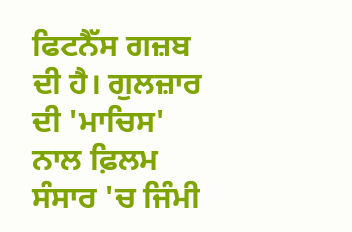ਫਿਟਨੈੱਸ ਗਜ਼ਬ ਦੀ ਹੈ। ਗੁਲਜ਼ਾਰ ਦੀ 'ਮਾਚਿਸ' ਨਾਲ ਫ਼ਿਲਮ ਸੰਸਾਰ 'ਚ ਜਿੰਮੀ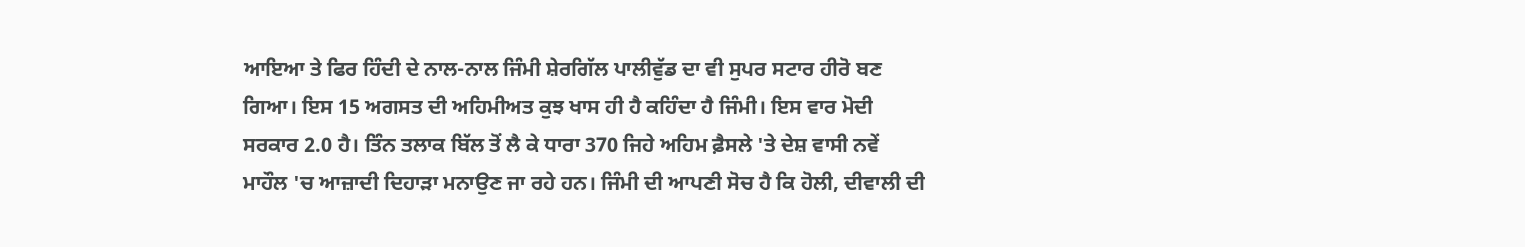ਆਇਆ ਤੇ ਫਿਰ ਹਿੰਦੀ ਦੇ ਨਾਲ-ਨਾਲ ਜਿੰਮੀ ਸ਼ੇਰਗਿੱਲ ਪਾਲੀਵੁੱਡ ਦਾ ਵੀ ਸੁਪਰ ਸਟਾਰ ਹੀਰੋ ਬਣ ਗਿਆ। ਇਸ 15 ਅਗਸਤ ਦੀ ਅਹਿਮੀਅਤ ਕੁਝ ਖਾਸ ਹੀ ਹੈ ਕਹਿੰਦਾ ਹੈ ਜਿੰਮੀ। ਇਸ ਵਾਰ ਮੋਦੀ ਸਰਕਾਰ 2.0 ਹੈ। ਤਿੰਨ ਤਲਾਕ ਬਿੱਲ ਤੋਂ ਲੈ ਕੇ ਧਾਰਾ 370 ਜਿਹੇ ਅਹਿਮ ਫ਼ੈਸਲੇ 'ਤੇ ਦੇਸ਼ ਵਾਸੀ ਨਵੇਂ ਮਾਹੌਲ 'ਚ ਆਜ਼ਾਦੀ ਦਿਹਾੜਾ ਮਨਾਉਣ ਜਾ ਰਹੇ ਹਨ। ਜਿੰਮੀ ਦੀ ਆਪਣੀ ਸੋਚ ਹੈ ਕਿ ਹੋਲੀ, ਦੀਵਾਲੀ ਦੀ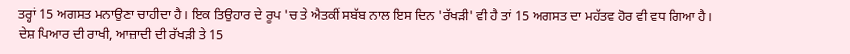ਤਰ੍ਹਾਂ 15 ਅਗਸਤ ਮਨਾਉਣਾ ਚਾਹੀਦਾ ਹੈ। ਇਕ ਤਿਉਹਾਰ ਦੇ ਰੂਪ 'ਚ ਤੇ ਐਤਕੀਂ ਸਬੱਬ ਨਾਲ ਇਸ ਦਿਨ 'ਰੱਖੜੀ' ਵੀ ਹੈ ਤਾਂ 15 ਅਗਸਤ ਦਾ ਮਹੱਤਵ ਹੋਰ ਵੀ ਵਧ ਗਿਆ ਹੈ। ਦੇਸ਼ ਪਿਆਰ ਦੀ ਰਾਖੀ, ਆਜ਼ਾਦੀ ਦੀ ਰੱਖੜੀ ਤੇ 15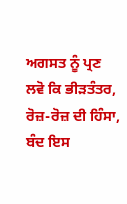ਅਗਸਤ ਨੂੰ ਪ੍ਰਣ ਲਵੋ ਕਿ ਭੀੜਤੰਤਰ, ਰੋਜ਼-ਰੋਜ਼ ਦੀ ਹਿੰਸਾ, ਬੰਦ ਇਸ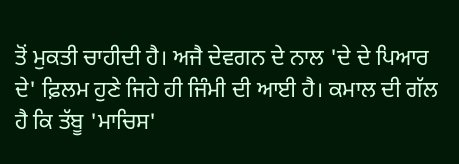ਤੋਂ ਮੁਕਤੀ ਚਾਹੀਦੀ ਹੈ। ਅਜੈ ਦੇਵਗਨ ਦੇ ਨਾਲ 'ਦੇ ਦੇ ਪਿਆਰ ਦੇ' ਫ਼ਿਲਮ ਹੁਣੇ ਜਿਹੇ ਹੀ ਜਿੰਮੀ ਦੀ ਆਈ ਹੈ। ਕਮਾਲ ਦੀ ਗੱਲ ਹੈ ਕਿ ਤੱਬੂ 'ਮਾਚਿਸ'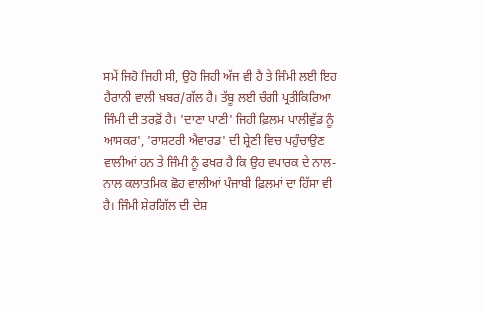ਸਮੇਂ ਜਿਹੋ ਜਿਹੀ ਸੀ, ਉਹੋ ਜਿਹੀ ਅੱਜ ਵੀ ਹੈ ਤੇ ਜਿੰਮੀ ਲਈ ਇਹ ਹੈਰਾਨੀ ਵਾਲੀ ਖ਼ਬਰ/ਗੱਲ ਹੈ। ਤੱਬੂ ਲਈ ਚੰਗੀ ਪ੍ਰਤੀਕਿਰਿਆ ਜਿੰਮੀ ਦੀ ਤਰਫ਼ੋਂ ਹੈ। 'ਦਾਣਾ ਪਾਣੀ' ਜਿਹੀ ਫ਼ਿਲਮ ਪਾਲੀਵੁੱਡ ਨੂੰ ਆਸਕਰ', 'ਰਾਸ਼ਟਰੀ ਐਵਾਰਡ' ਦੀ ਸ਼੍ਰੇਣੀ ਵਿਚ ਪਹੁੰਚਾਉਣ ਵਾਲੀਆਂ ਹਨ ਤੇ ਜਿੰਮੀ ਨੂੰ ਫਖਰ ਹੈ ਕਿ ਉਹ ਵਪਾਰਕ ਦੇ ਨਾਲ-ਨਾਲ ਕਲਾਤਮਿਕ ਛੋਹ ਵਾਲੀਆਂ ਪੰਜਾਬੀ ਫ਼ਿਲਮਾਂ ਦਾ ਹਿੱਸਾ ਵੀ ਹੈ। ਜਿੰਮੀ ਸ਼ੇਰਗਿੱਲ ਦੀ ਦੇਸ਼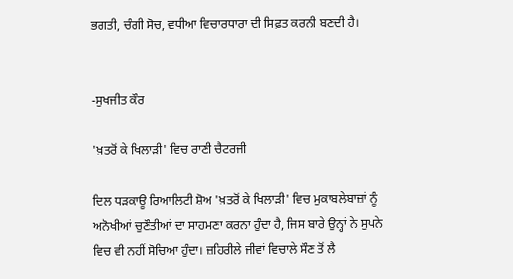ਭਗਤੀ, ਚੰਗੀ ਸੋਚ, ਵਧੀਆ ਵਿਚਾਰਧਾਰਾ ਦੀ ਸਿਫ਼ਤ ਕਰਨੀ ਬਣਦੀ ਹੈ।


-ਸੁਖਜੀਤ ਕੌਰ

'ਖ਼ਤਰੋਂ ਕੇ ਖਿਲਾੜੀ' ਵਿਚ ਰਾਣੀ ਚੈਟਰਜੀ

ਦਿਲ ਧੜਕਾਊ ਰਿਆਲਿਟੀ ਸ਼ੋਅ 'ਖ਼ਤਰੋਂ ਕੇ ਖਿਲਾੜੀ' ਵਿਚ ਮੁਕਾਬਲੇਬਾਜ਼ਾਂ ਨੂੰ ਅਨੋਖੀਆਂ ਚੁਣੌਤੀਆਂ ਦਾ ਸਾਹਮਣਾ ਕਰਨਾ ਹੁੰਦਾ ਹੈ, ਜਿਸ ਬਾਰੇ ਉਨ੍ਹਾਂ ਨੇ ਸੁਪਨੇ ਵਿਚ ਵੀ ਨਹੀਂ ਸੋਚਿਆ ਹੁੰਦਾ। ਜ਼ਹਿਰੀਲੇ ਜੀਵਾਂ ਵਿਚਾਲੇ ਸੌਣ ਤੋਂ ਲੈ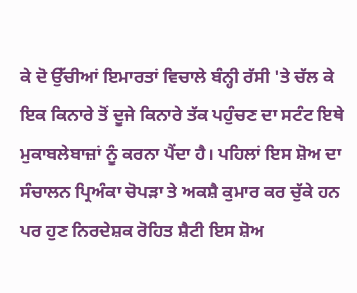ਕੇ ਦੋ ਉੱਚੀਆਂ ਇਮਾਰਤਾਂ ਵਿਚਾਲੇ ਬੰਨ੍ਹੀ ਰੱਸੀ 'ਤੇ ਚੱਲ ਕੇ ਇਕ ਕਿਨਾਰੇ ਤੋਂ ਦੂਜੇ ਕਿਨਾਰੇ ਤੱਕ ਪਹੁੰਚਣ ਦਾ ਸਟੰਟ ਇਥੇ ਮੁਕਾਬਲੇਬਾਜ਼ਾਂ ਨੂੰ ਕਰਨਾ ਪੈਂਦਾ ਹੈ। ਪਹਿਲਾਂ ਇਸ ਸ਼ੋਅ ਦਾ ਸੰਚਾਲਨ ਪ੍ਰਿਅੰਕਾ ਚੋਪੜਾ ਤੇ ਅਕਸ਼ੈ ਕੁਮਾਰ ਕਰ ਚੁੱਕੇ ਹਨ ਪਰ ਹੁਣ ਨਿਰਦੇਸ਼ਕ ਰੋਹਿਤ ਸ਼ੈਟੀ ਇਸ ਸ਼ੋਅ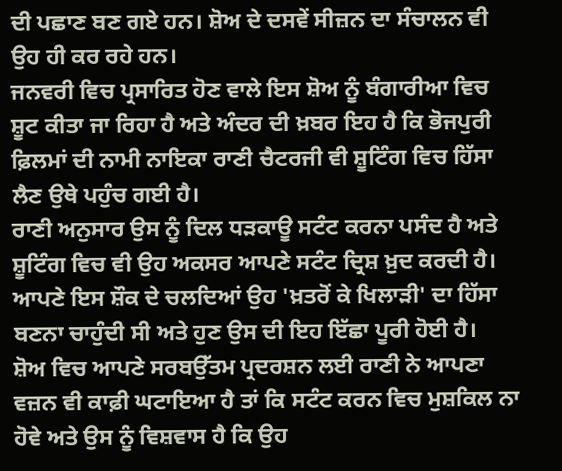ਦੀ ਪਛਾਣ ਬਣ ਗਏ ਹਨ। ਸ਼ੋਅ ਦੇ ਦਸਵੇਂ ਸੀਜ਼ਨ ਦਾ ਸੰਚਾਲਨ ਵੀ ਉਹ ਹੀ ਕਰ ਰਹੇ ਹਨ।
ਜਨਵਰੀ ਵਿਚ ਪ੍ਰਸਾਰਿਤ ਹੋਣ ਵਾਲੇ ਇਸ ਸ਼ੋਅ ਨੂੰ ਬੰਗਾਰੀਆ ਵਿਚ ਸ਼ੂਟ ਕੀਤਾ ਜਾ ਰਿਹਾ ਹੈ ਅਤੇ ਅੰਦਰ ਦੀ ਖ਼ਬਰ ਇਹ ਹੈ ਕਿ ਭੋਜਪੁਰੀ ਫ਼ਿਲਮਾਂ ਦੀ ਨਾਮੀ ਨਾਇਕਾ ਰਾਣੀ ਚੈਟਰਜੀ ਵੀ ਸ਼ੂਟਿੰਗ ਵਿਚ ਹਿੱਸਾ ਲੈਣ ਉਥੇ ਪਹੁੰਚ ਗਈ ਹੈ।
ਰਾਣੀ ਅਨੁਸਾਰ ਉਸ ਨੂੰ ਦਿਲ ਧੜਕਾਊ ਸਟੰਟ ਕਰਨਾ ਪਸੰਦ ਹੈ ਅਤੇ ਸ਼ੂਟਿੰਗ ਵਿਚ ਵੀ ਉਹ ਅਕਸਰ ਆਪਣੇ ਸਟੰਟ ਦ੍ਰਿਸ਼ ਖ਼ੁਦ ਕਰਦੀ ਹੈ। ਆਪਣੇ ਇਸ ਸ਼ੌਕ ਦੇ ਚਲਦਿਆਂ ਉਹ 'ਖ਼ਤਰੋਂ ਕੇ ਖਿਲਾੜੀ' ਦਾ ਹਿੱਸਾ ਬਣਨਾ ਚਾਹੁੰਦੀ ਸੀ ਅਤੇ ਹੁਣ ਉਸ ਦੀ ਇਹ ਇੱਛਾ ਪੂਰੀ ਹੋਈ ਹੈ।
ਸ਼ੋਅ ਵਿਚ ਆਪਣੇ ਸਰਬਉੱਤਮ ਪ੍ਰਦਰਸ਼ਨ ਲਈ ਰਾਣੀ ਨੇ ਆਪਣਾ ਵਜ਼ਨ ਵੀ ਕਾਫ਼ੀ ਘਟਾਇਆ ਹੈ ਤਾਂ ਕਿ ਸਟੰਟ ਕਰਨ ਵਿਚ ਮੁਸ਼ਕਿਲ ਨਾ ਹੋਵੇ ਅਤੇ ਉਸ ਨੂੰ ਵਿਸ਼ਵਾਸ ਹੈ ਕਿ ਉਹ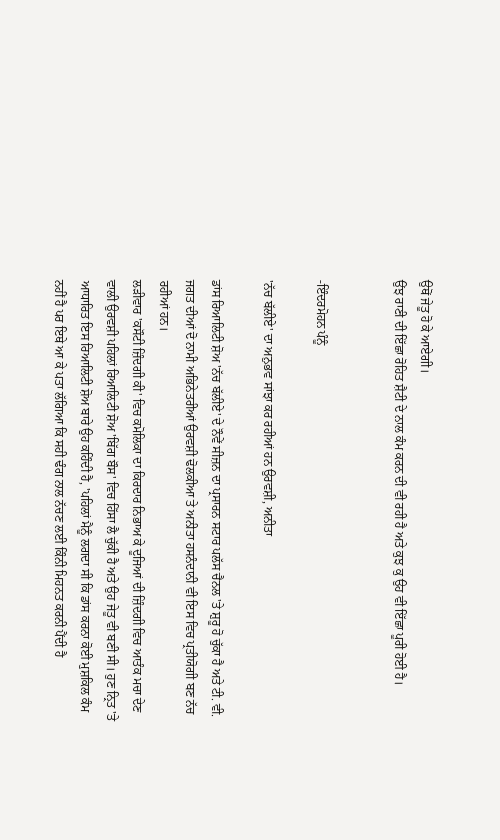ਉਥੋਂ ਜੇਤੂ ਹੋ ਕੇ ਆਏਗੀ।
ਉਂਝ ਰਾਣੀ ਦੀ ਇੱਛਾ ਰੋਹਿਤ ਸ਼ੈਟੀ ਦੇ ਨਾਲ ਕੰਮ ਕਰਨ ਦੀ ਵੀ ਰਹੀ ਹੈ ਅਤੇ ਕੁਝ ਕੁ ਉਹ ਵੀ ਇੱਛਾ ਪੂਰੀ ਹੋਈ ਹੈ।


-ਇੰਦਰਮੋਹਨ ਪੰਨੂੰ

'ਨੱਚ ਬੱਲੀਏ' ਦਾ ਅਨੁਭਵ ਸਾਂਝਾ ਕਰ ਰਹੀਆਂ ਹਨ ਉਰਵਸ਼ੀ, ਅਨੀਤਾ

ਡਾਂਸ ਰਿਆਲਿਟੀ ਸ਼ੋਅ 'ਨੱਚ ਬੱਲੀਏ' ਦੇ ਨੌਵੇਂ ਸੀਜ਼ਨ ਦਾ ਪ੍ਰਸਾਰਨ ਸਟਾਰ ਪਲੱਸ ਚੈਨਲ 'ਤੇ ਸ਼ੁਰੂ ਹੋ ਚੁੱਕਾ ਹੈ ਅਤੇ ਟੀ. ਵੀ. ਜਗਤ ਦੀਆਂ ਦੋ ਨਾਮੀ ਅਭਿਨੇਤਰੀਆਂ ਉਰਵਸ਼ੀ ਢੋਲਕੀਆ ਤੇ ਅਨੀਤਾ ਹਸਨੰਦਾਨੀ ਵੀ ਇਸ ਵਿਚ ਪ੍ਰਤੀਯੋਗੀ ਬਣ ਨੱਚ ਰਹੀਆਂ ਹਨ।
ਲੜੀਵਾਰ 'ਕਸੌਟੀ ਜ਼ਿੰਦਗੀ ਕੀ' ਵਿਚ ਕਮੋਲਿਕਾ ਦਾ ਕਿਰਦਾਰ ਨਿਭਾਅ ਕੇ ਦੂਜਿਆਂ ਦੀ ਜ਼ਿੰਦਗੀ ਵਿਚ ਆਤੰਕ ਮਚਾ ਦੇਣ ਵਾਲੀ ਉਰਵਸ਼ੀ ਪਹਿਲਾਂ ਰਿਆਲਿਟੀ ਸ਼ੋਅ 'ਬਿੱਗ ਬੌਸ' ਵਿਚ ਹਿੱਸਾ ਲੈ ਚੁੱਕੀ ਹੈ ਅਤੇ ਉਹ ਜੇਤੂ ਵੀ ਬਣੀ ਸੀ। ਹੁਣ ਨ੍ਰਿਤ 'ਤੇ ਆਧਾਰਿਤ ਇਸ ਰਿਆਲਿਟੀ ਸ਼ੋਅ ਬਾਰੇ ਉਹ ਕਹਿੰਦੀ ਹੈ, 'ਪਹਿਲਾਂ ਮੈਨੂੰ ਲਗਦਾ ਸੀ ਕਿ ਡਾਂਸ ਕਰਨਾ ਕੋਈ ਮੁਸ਼ਕਿਲ ਕੰਮ ਨਹੀਂ ਹੈ ਪਰ ਇਥੇ ਆ ਕੇ ਪਤਾ ਲੱਗਿਆ ਕਿ ਸਹੀ ਢੰਗ ਨਾਲ ਨੱਚਣ ਲਈ ਕਿੰਨੀ ਮਿਹਨਤ ਕਰਨੀ ਪੈਂਦੀ ਹੈ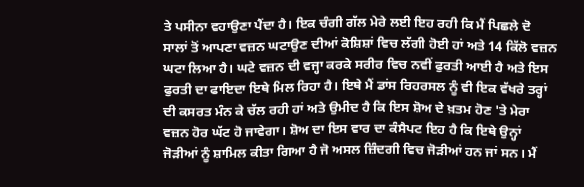ਤੇ ਪਸੀਨਾ ਵਹਾਉਣਾ ਪੈਂਦਾ ਹੈ। ਇਕ ਚੰਗੀ ਗੱਲ ਮੇਰੇ ਲਈ ਇਹ ਰਹੀ ਕਿ ਮੈਂ ਪਿਛਲੇ ਦੋ ਸਾਲਾਂ ਤੋਂ ਆਪਣਾ ਵਜ਼ਨ ਘਟਾਉਣ ਦੀਆਂ ਕੋਸ਼ਿਸ਼ਾਂ ਵਿਚ ਲੱਗੀ ਹੋਈ ਹਾਂ ਅਤੇ 14 ਕਿੱਲੋ ਵਜ਼ਨ ਘਟਾ ਲਿਆ ਹੈ। ਘਟੇ ਵਜ਼ਨ ਦੀ ਵਜ੍ਹਾ ਕਰਕੇ ਸਰੀਰ ਵਿਚ ਨਵੀਂ ਫੁਰਤੀ ਆਈ ਹੈ ਅਤੇ ਇਸ ਫੁਰਤੀ ਦਾ ਫਾਇਦਾ ਇਥੇ ਮਿਲ ਰਿਹਾ ਹੈ। ਇਥੇ ਮੈਂ ਡਾਂਸ ਰਿਹਰਸਲ ਨੂੰ ਵੀ ਇਕ ਵੱਖਰੇ ਤਰ੍ਹਾਂ ਦੀ ਕਸਰਤ ਮੰਨ ਕੇ ਚੱਲ ਰਹੀ ਹਾਂ ਅਤੇ ਉਮੀਦ ਹੈ ਕਿ ਇਸ ਸ਼ੋਅ ਦੇ ਖ਼ਤਮ ਹੋਣ 'ਤੇ ਮੇਰਾ ਵਜ਼ਨ ਹੋਰ ਘੱਟ ਹੋ ਜਾਵੇਗਾ। ਸ਼ੋਅ ਦਾ ਇਸ ਵਾਰ ਦਾ ਕੰਸੈਪਟ ਇਹ ਹੈ ਕਿ ਇਥੇ ਉਨ੍ਹਾਂ ਜੋੜੀਆਂ ਨੂੰ ਸ਼ਾਮਿਲ ਕੀਤਾ ਗਿਆ ਹੈ ਜੋ ਅਸਲ ਜ਼ਿੰਦਗੀ ਵਿਚ ਜੋੜੀਆਂ ਹਨ ਜਾਂ ਸਨ। ਮੈਂ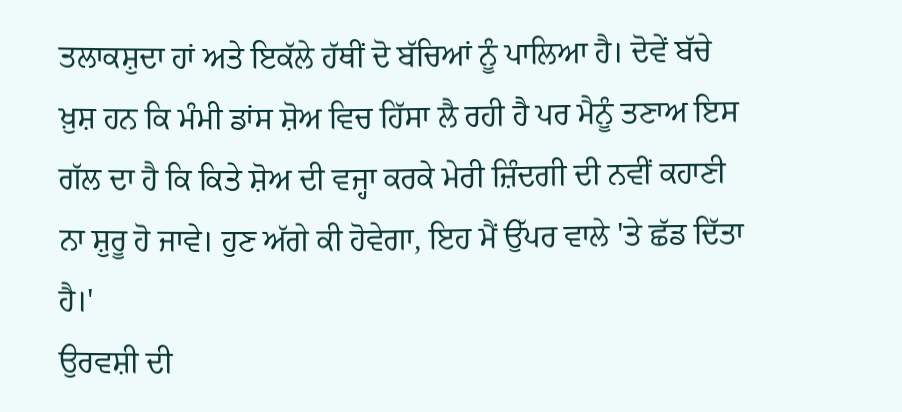ਤਲਾਕਸ਼ੁਦਾ ਹਾਂ ਅਤੇ ਇਕੱਲੇ ਹੱਥੀਂ ਦੋ ਬੱਚਿਆਂ ਨੂੰ ਪਾਲਿਆ ਹੈ। ਦੋਵੇਂ ਬੱਚੇ ਖ਼ੁਸ਼ ਹਨ ਕਿ ਮੰਮੀ ਡਾਂਸ ਸ਼ੋਅ ਵਿਚ ਹਿੱਸਾ ਲੈ ਰਹੀ ਹੈ ਪਰ ਮੈਨੂੰ ਤਣਾਅ ਇਸ ਗੱਲ ਦਾ ਹੈ ਕਿ ਕਿਤੇ ਸ਼ੋਅ ਦੀ ਵਜ੍ਹਾ ਕਰਕੇ ਮੇਰੀ ਜ਼ਿੰਦਗੀ ਦੀ ਨਵੀਂ ਕਹਾਣੀ ਨਾ ਸ਼ੁਰੂ ਹੋ ਜਾਵੇ। ਹੁਣ ਅੱਗੇ ਕੀ ਹੋਵੇਗਾ, ਇਹ ਮੈਂ ਉੱਪਰ ਵਾਲੇ 'ਤੇ ਛੱਡ ਦਿੱਤਾ ਹੈ।'
ਉਰਵਸ਼ੀ ਦੀ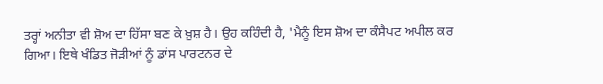ਤਰ੍ਹਾਂ ਅਨੀਤਾ ਵੀ ਸ਼ੋਅ ਦਾ ਹਿੱਸਾ ਬਣ ਕੇ ਖ਼ੁਸ਼ ਹੈ। ਉਹ ਕਹਿੰਦੀ ਹੈ, 'ਮੈਨੂੰ ਇਸ ਸ਼ੋਅ ਦਾ ਕੰਸੈਪਟ ਅਪੀਲ ਕਰ ਗਿਆ। ਇਥੇ ਖੰਡਿਤ ਜੋੜੀਆਂ ਨੂੰ ਡਾਂਸ ਪਾਰਟਨਰ ਦੇ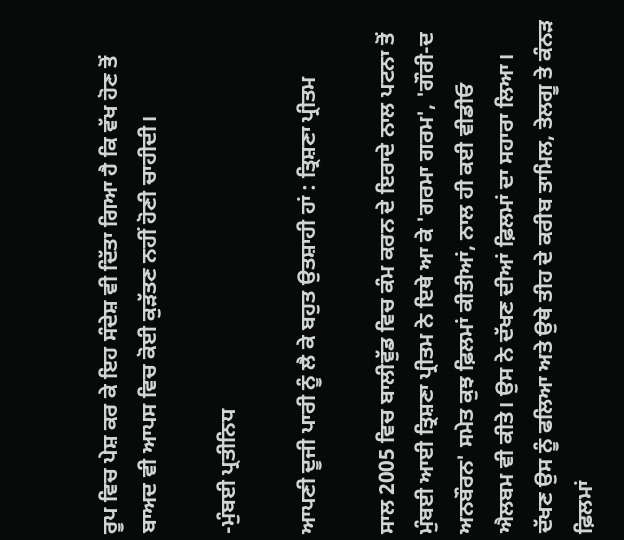ਰੂਪ ਵਿਚ ਪੇਸ਼ ਕਰ ਕੇ ਇਹ ਸੰਦੇਸ਼ ਵੀ ਦਿੱਤਾ ਗਿਆ ਹੈ ਕਿ ਵੱਖ ਹੋਣ ਤੋਂ ਬਾਅਦ ਵੀ ਆਪਸ ਵਿਚ ਕੋਈ ਕੁੜੱਤਣ ਨਹੀਂ ਹੋਣੀ ਚਾਹੀਦੀ।

-ਮੁੰਬਈ ਪ੍ਰਤੀਨਿਧ

ਆਪਣੀ ਦੂਜੀ ਪਾਰੀ ਨੂੰ ਲੈ ਕੇ ਬਹੁਤ ਉਤਸ਼ਾਹੀ ਹਾਂ : ਤ੍ਰਿਸ਼ਣਾ ਪ੍ਰੀਤਮ

ਸਾਲ 2005 ਵਿਚ ਬਾਲੀਵੁੱਡ ਵਿਚ ਕੰਮ ਕਰਨ ਦੇ ਇਰਾਦੇ ਨਾਲ ਪਟਨਾ ਤੋਂ ਮੁੰਬਈ ਆਈ ਤ੍ਰਿਸ਼ਣਾ ਪ੍ਰੀਤਮ ਨੇ ਇਥੇ ਆ ਕੇ 'ਗਰਮਾ ਗਰਮ', 'ਗੌਰੀ-ਦ ਅਨਬੌਰਨ' ਸਮੇਤ ਕੁਝ ਫ਼ਿਲਮਾਂ ਕੀਤੀਆਂ, ਨਾਲ ਹੀ ਕਈ ਵੀਡੀਓ ਐਲਬਮ ਵੀ ਕੀਤੇ। ਉਸ ਨੇ ਦੱਖਣ ਦੀਆਂ ਫ਼ਿਲਮਾਂ ਦਾ ਸਹਾਰਾ ਲਿਆ। ਦੱਖਣ ਉਸ ਨੂੰ ਫਲਿਆ ਅਤੇ ਉਥੇ ਤੀਹ ਦੇ ਕਰੀਬ ਤਾਮਿਲ, ਤੇਲਗੂ ਤੇ ਕੰਨੜ ਫ਼ਿਲਮਾਂ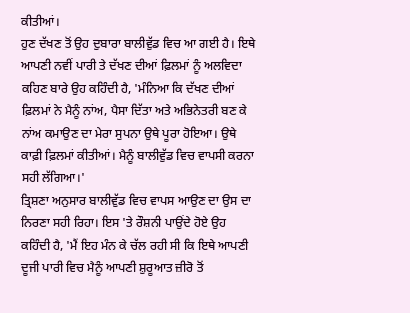ਕੀਤੀਆਂ।
ਹੁਣ ਦੱਖਣ ਤੋਂ ਉਹ ਦੁਬਾਰਾ ਬਾਲੀਵੁੱਡ ਵਿਚ ਆ ਗਈ ਹੈ। ਇਥੇ ਆਪਣੀ ਨਵੀਂ ਪਾਰੀ ਤੇ ਦੱਖਣ ਦੀਆਂ ਫ਼ਿਲਮਾਂ ਨੂੰ ਅਲਵਿਦਾ ਕਹਿਣ ਬਾਰੇ ਉਹ ਕਹਿੰਦੀ ਹੈ, 'ਮੰਨਿਆ ਕਿ ਦੱਖਣ ਦੀਆਂ ਫ਼ਿਲਮਾਂ ਨੇ ਮੈਨੂੰ ਨਾਂਅ, ਪੈਸਾ ਦਿੱਤਾ ਅਤੇ ਅਭਿਨੇਤਰੀ ਬਣ ਕੇ ਨਾਂਅ ਕਮਾਉਣ ਦਾ ਮੇਰਾ ਸੁਪਨਾ ਉਥੇ ਪੂਰਾ ਹੋਇਆ। ਉਥੇ ਕਾਫ਼ੀ ਫ਼ਿਲਮਾਂ ਕੀਤੀਆਂ। ਮੈਨੂੰ ਬਾਲੀਵੁੱਡ ਵਿਚ ਵਾਪਸੀ ਕਰਨਾ ਸਹੀ ਲੱਗਿਆ।'
ਤ੍ਰਿਸ਼ਣਾ ਅਨੁਸਾਰ ਬਾਲੀਵੁੱਡ ਵਿਚ ਵਾਪਸ ਆਉਣ ਦਾ ਉਸ ਦਾ ਨਿਰਣਾ ਸਹੀ ਰਿਹਾ। ਇਸ 'ਤੇ ਰੌਸ਼ਨੀ ਪਾਉਂਦੇ ਹੋਏ ਉਹ ਕਹਿੰਦੀ ਹੈ, 'ਮੈਂ ਇਹ ਮੰਨ ਕੇ ਚੱਲ ਰਹੀ ਸੀ ਕਿ ਇਥੇ ਆਪਣੀ ਦੂਜੀ ਪਾਰੀ ਵਿਚ ਮੈਨੂੰ ਆਪਣੀ ਸ਼ੁਰੂਆਤ ਜ਼ੀਰੋ ਤੋਂ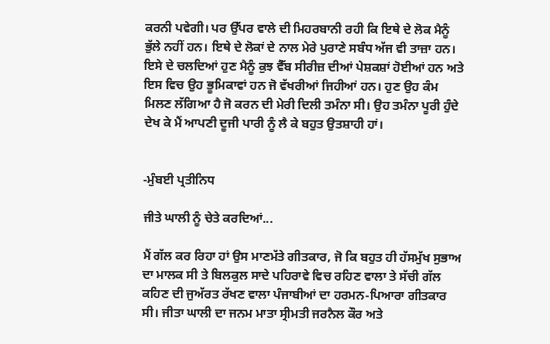ਕਰਨੀ ਪਵੇਗੀ। ਪਰ ਉੱਪਰ ਵਾਲੇ ਦੀ ਮਿਹਰਬਾਨੀ ਰਹੀ ਕਿ ਇਥੇ ਦੇ ਲੋਕ ਮੈਨੂੰ ਭੁੱਲੇ ਨਹੀਂ ਹਨ। ਇਥੇ ਦੇ ਲੋਕਾਂ ਦੇ ਨਾਲ ਮੇਰੇ ਪੁਰਾਣੇ ਸਬੰਧ ਅੱਜ ਵੀ ਤਾਜ਼ਾ ਹਨ। ਇਸੇ ਦੇ ਚਲਦਿਆਂ ਹੁਣ ਮੈਨੂੰ ਕੁਝ ਵੈੱਬ ਸੀਰੀਜ਼ ਦੀਆਂ ਪੇਸ਼ਕਸ਼ਾਂ ਹੋਈਆਂ ਹਨ ਅਤੇ ਇਸ ਵਿਚ ਉਹ ਭੂਮਿਕਾਵਾਂ ਹਨ ਜੋ ਵੱਖਰੀਆਂ ਜਿਹੀਆਂ ਹਨ। ਹੁਣ ਉਹ ਕੰਮ ਮਿਲਣ ਲੱਗਿਆ ਹੈ ਜੋ ਕਰਨ ਦੀ ਮੇਰੀ ਦਿਲੀ ਤਮੰਨਾ ਸੀ। ਉਹ ਤਮੰਨਾ ਪੂਰੀ ਹੁੰਦੇ ਦੇਖ ਕੇ ਮੈਂ ਆਪਣੀ ਦੂਜੀ ਪਾਰੀ ਨੂੰ ਲੈ ਕੇ ਬਹੁਤ ਉਤਸ਼ਾਹੀ ਹਾਂ।


-ਮੁੰਬਈ ਪ੍ਰਤੀਨਿਧ

ਜੀਤੇ ਘਾਲੀ ਨੂੰ ਚੇਤੇ ਕਰਦਿਆਂ...

ਮੈਂ ਗੱਲ ਕਰ ਰਿਹਾ ਹਾਂ ਉਸ ਮਾਣਮੱਤੇ ਗੀਤਕਾਰ, ਜੋ ਕਿ ਬਹੁਤ ਹੀ ਹੱਸਮੁੱਖ ਸੁਭਾਅ ਦਾ ਮਾਲਕ ਸੀ ਤੇ ਬਿਲਕੁਲ ਸਾਦੇ ਪਹਿਰਾਵੇ ਵਿਚ ਰਹਿਣ ਵਾਲਾ ਤੇ ਸੱਚੀ ਗੱਲ ਕਹਿਣ ਦੀ ਜੁਅੱਰਤ ਰੱਖਣ ਵਾਲਾ ਪੰਜਾਬੀਆਂ ਦਾ ਹਰਮਨ-ਪਿਆਰਾ ਗੀਤਕਾਰ ਸੀ। ਜੀਤਾ ਘਾਲੀ ਦਾ ਜਨਮ ਮਾਤਾ ਸ੍ਰੀਮਤੀ ਜਰਨੈਲ ਕੌਰ ਅਤੇ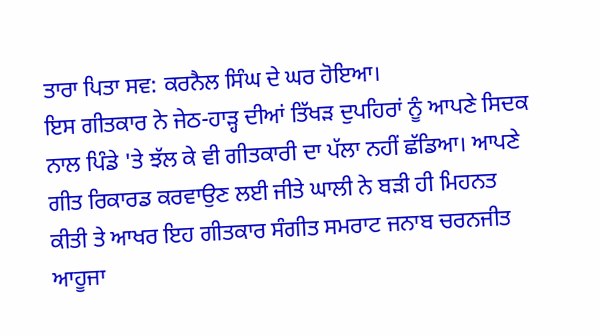ਤਾਰਾ ਪਿਤਾ ਸਵ: ਕਰਨੈਲ ਸਿੰਘ ਦੇ ਘਰ ਹੋਇਆ।
ਇਸ ਗੀਤਕਾਰ ਨੇ ਜੇਠ-ਹਾੜ੍ਹ ਦੀਆਂ ਤਿੱਖੜ ਦੁਪਹਿਰਾਂ ਨੂੰ ਆਪਣੇ ਸਿਦਕ ਨਾਲ ਪਿੰਡੇ 'ਤੇ ਝੱਲ ਕੇ ਵੀ ਗੀਤਕਾਰੀ ਦਾ ਪੱਲਾ ਨਹੀਂ ਛੱਡਿਆ। ਆਪਣੇ ਗੀਤ ਰਿਕਾਰਡ ਕਰਵਾਉਣ ਲਈ ਜੀਤੇ ਘਾਲੀ ਨੇ ਬੜੀ ਹੀ ਮਿਹਨਤ ਕੀਤੀ ਤੇ ਆਖਰ ਇਹ ਗੀਤਕਾਰ ਸੰਗੀਤ ਸਮਰਾਟ ਜਨਾਬ ਚਰਨਜੀਤ ਆਹੂਜਾ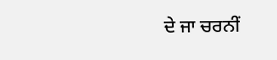ਦੇ ਜਾ ਚਰਨੀਂ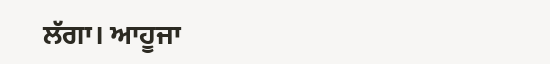ਲੱਗਾ। ਆਹੂਜਾ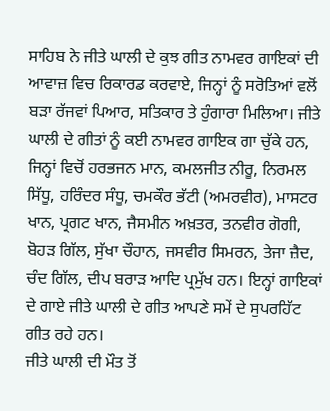ਸਾਹਿਬ ਨੇ ਜੀਤੇ ਘਾਲੀ ਦੇ ਕੁਝ ਗੀਤ ਨਾਮਵਰ ਗਾਇਕਾਂ ਦੀ ਆਵਾਜ਼ ਵਿਚ ਰਿਕਾਰਡ ਕਰਵਾਏ, ਜਿਨ੍ਹਾਂ ਨੂੰ ਸਰੋਤਿਆਂ ਵਲੋਂ ਬੜਾ ਰੱਜਵਾਂ ਪਿਆਰ, ਸਤਿਕਾਰ ਤੇ ਹੁੰਗਾਰਾ ਮਿਲਿਆ। ਜੀਤੇ ਘਾਲੀ ਦੇ ਗੀਤਾਂ ਨੂੰ ਕਈ ਨਾਮਵਰ ਗਾਇਕ ਗਾ ਚੁੱਕੇ ਹਨ, ਜਿਨ੍ਹਾਂ ਵਿਚੋਂ ਹਰਭਜਨ ਮਾਨ, ਕਮਲਜੀਤ ਨੀਰੂ, ਨਿਰਮਲ ਸਿੱਧੂ, ਹਰਿੰਦਰ ਸੰਧੂ, ਚਮਕੌਰ ਭੱਟੀ (ਅਮਰਵੀਰ), ਮਾਸਟਰ ਖਾਨ, ਪ੍ਰਗਟ ਖਾਨ, ਜੈਸਮੀਨ ਅਖ਼ਤਰ, ਤਨਵੀਰ ਗੋਗੀ, ਬੋਹੜ ਗਿੱਲ, ਸੁੱਖਾ ਚੌਹਾਨ, ਜਸਵੀਰ ਸਿਮਰਨ, ਤੇਜਾ ਜ਼ੈਦ, ਚੰਦ ਗਿੱਲ, ਦੀਪ ਬਰਾੜ ਆਦਿ ਪ੍ਰਮੁੱਖ ਹਨ। ਇਨ੍ਹਾਂ ਗਾਇਕਾਂ ਦੇ ਗਾਏ ਜੀਤੇ ਘਾਲੀ ਦੇ ਗੀਤ ਆਪਣੇ ਸਮੇਂ ਦੇ ਸੁਪਰਹਿੱਟ ਗੀਤ ਰਹੇ ਹਨ।
ਜੀਤੇ ਘਾਲੀ ਦੀ ਮੌਤ ਤੋਂ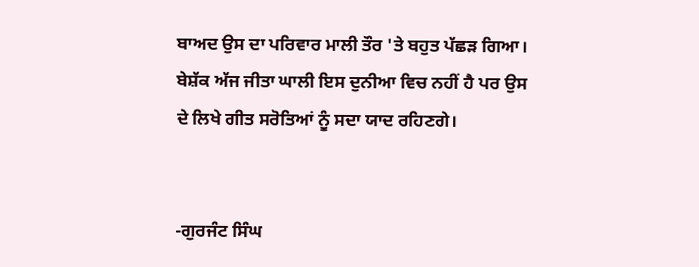ਬਾਅਦ ਉਸ ਦਾ ਪਰਿਵਾਰ ਮਾਲੀ ਤੌਰ 'ਤੇ ਬਹੁਤ ਪੱਛੜ ਗਿਆ। ਬੇਸ਼ੱਕ ਅੱਜ ਜੀਤਾ ਘਾਲੀ ਇਸ ਦੁਨੀਆ ਵਿਚ ਨਹੀਂ ਹੈ ਪਰ ਉਸ ਦੇ ਲਿਖੇ ਗੀਤ ਸਰੋਤਿਆਂ ਨੂੰ ਸਦਾ ਯਾਦ ਰਹਿਣਗੇ।


-ਗੁਰਜੰਟ ਸਿੰਘ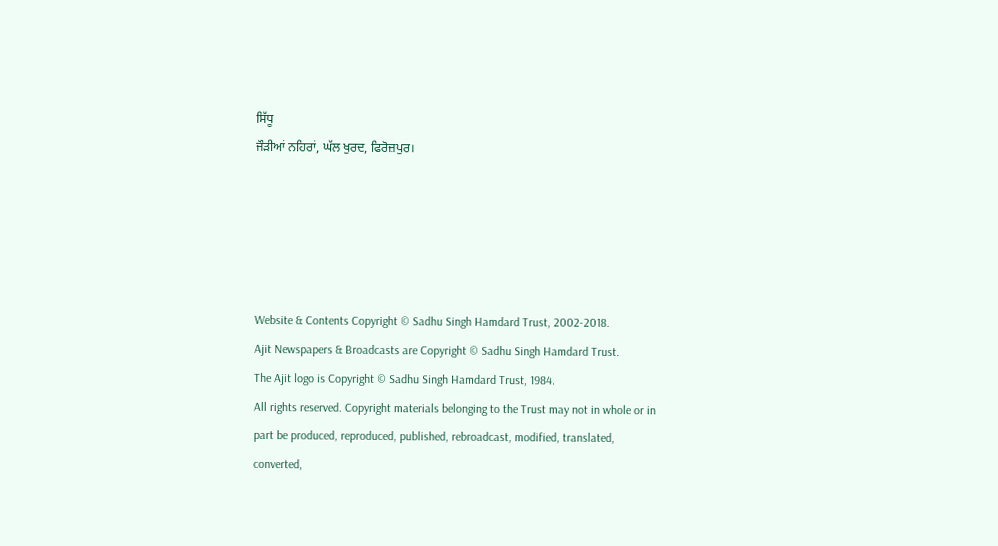ਸਿੱਧੂ
ਜੌੜੀਆਂ ਨਹਿਰਾਂ, ਘੱਲ ਖੁਰਦ, ਫਿਰੋਜ਼ਪੁਰ।





Website & Contents Copyright © Sadhu Singh Hamdard Trust, 2002-2018.
Ajit Newspapers & Broadcasts are Copyright © Sadhu Singh Hamdard Trust.
The Ajit logo is Copyright © Sadhu Singh Hamdard Trust, 1984.
All rights reserved. Copyright materials belonging to the Trust may not in whole or in part be produced, reproduced, published, rebroadcast, modified, translated, converted,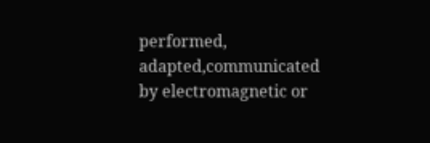performed, adapted,communicated by electromagnetic or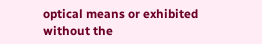optical means or exhibited without the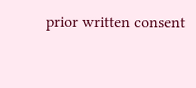prior written consent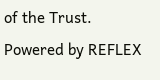of the Trust. Powered by REFLEX